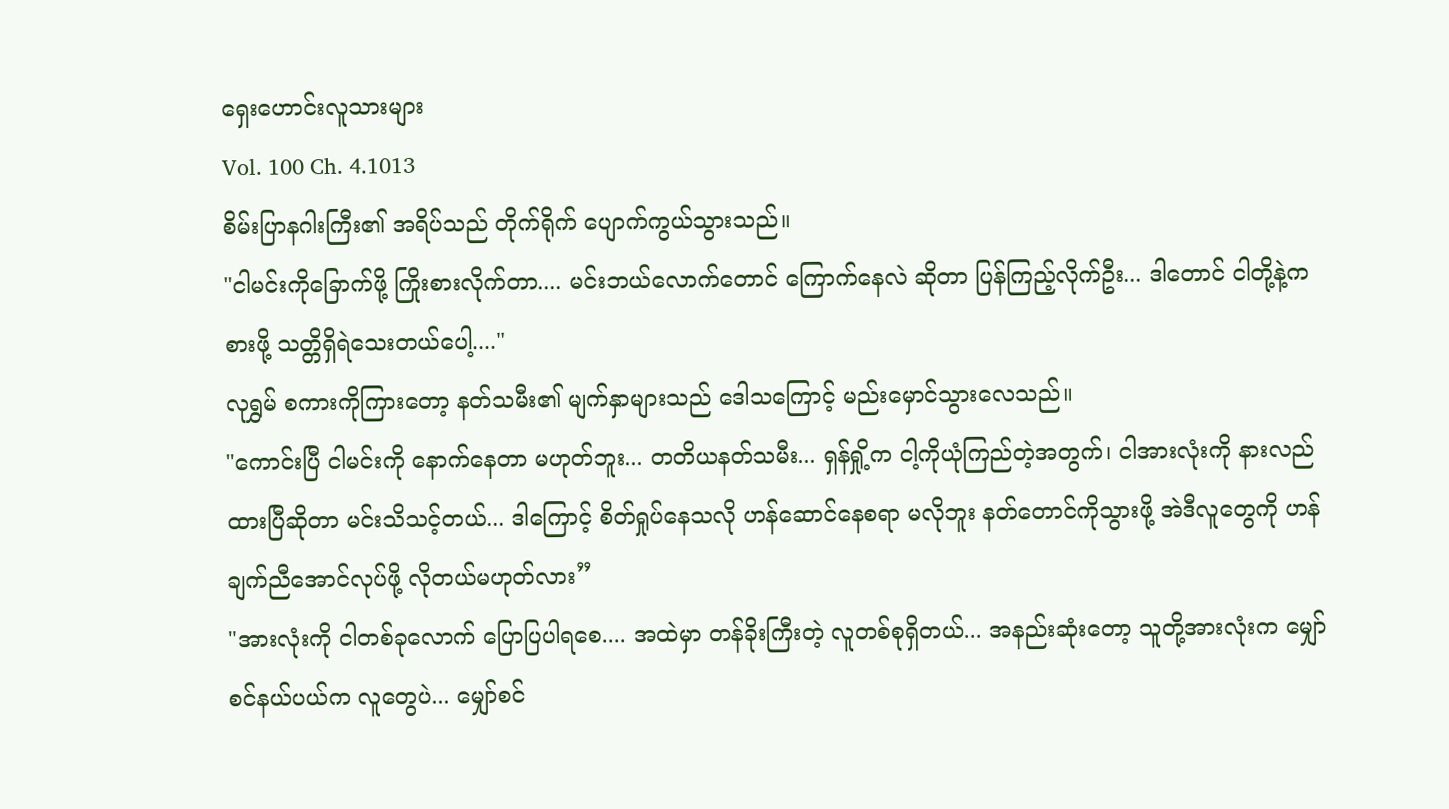ရှေးဟောင်းလူသားများ
Vol. 100 Ch. 4.1013
စိမ်းပြာနဂါးကြီး၏ အရိပ်သည် တိုက်ရိုက် ပျောက်ကွယ်သွားသည်။
"ငါမင်းကိုခြောက်ဖို့ ကြိုးစားလိုက်တာ.... မင်းဘယ်လောက်တောင် ကြောက်နေလဲ ဆိုတာ ပြန်ကြည့်လိုက်ဦး... ဒါတောင် ငါတို့နဲ့ကစားဖို့ သတ္တိရှိရဲသေးတယ်ပေါ့...."
လုရွှမ် စကားကိုကြားတော့ နတ်သမီး၏ မျက်နှာများသည် ဒေါသကြောင့် မည်းမှောင်သွားလေသည်။
"ကောင်းပြီ ငါမင်းကို နောက်နေတာ မဟုတ်ဘူး... တတိယနတ်သမီး... ရှန်ရှို့က ငါ့ကိုယုံကြည်တဲ့အတွက်၊ ငါအားလုံးကို နားလည်ထားပြီဆိုတာ မင်းသိသင့်တယ်... ဒါကြောင့် စိတ်ရှုပ်နေသလို ဟန်ဆောင်နေစရာ မလိုဘူး နတ်တောင်ကိုသွားဖို့ အဲဒီလူတွေကို ဟန်ချက်ညီအောင်လုပ်ဖို့ လိုတယ်မဟုတ်လား”
"အားလုံးကို ငါတစ်ခုလောက် ပြောပြပါရစေ.... အထဲမှာ တန်ခိုးကြီးတဲ့ လူတစ်စုရှိတယ်... အနည်းဆုံးတော့ သူတို့အားလုံးက မျှော်စင်နယ်ပယ်က လူတွေပဲ... မျှော်စင်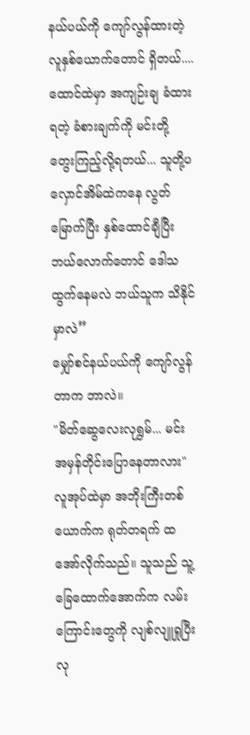နယ်ပယ်ကို ကျော်လွန်ထားတဲ့ လူနှစ်ယောက်တောင် ရှိတယ်.... ထောင်ထဲမှာ အကျဉ်းချ ခံထားရတဲ့ ခံစားချက်ကို မင်းတို့ တွေးကြည့်လို့ရတယ်... သူတို့ပ လှောင်အိမ်ထဲကနေ လွတ်မြောက်ပြီး နှစ်ထောင်ချီပြီး ဘယ်လောက်တောင် ဒေါသထွက်နေမလဲ ဘယ်သူက သိနိုင်မှာလဲ”
မျှော်စင်နယ်ပယ်ကို ကျော်လွန်တာက ဘာလဲ။
"မိတ်ဆွေလေးလုရွှမ်... မင်း အမှန်တိုင်းပြောနေတာလား"
လူအုပ်ထဲမှာ အဘိုးကြီးတစ်ယောက်က ရုတ်တရက် ထအော်လိုက်သည်။ သူသည် သူ့ခြေထောက်အောက်က လမ်းကြောင်းတွေကို လျစ်လျူရှုပြီး လု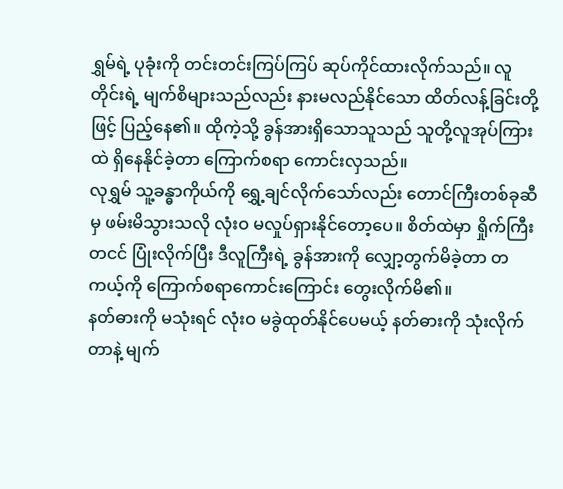ရွှမ်ရဲ့ ပုခုံးကို တင်းတင်းကြပ်ကြပ် ဆုပ်ကိုင်ထားလိုက်သည်။ လူတိုင်းရဲ့ မျက်စိများသည်လည်း နားမလည်နိုင်သော ထိတ်လန့်ခြင်းတို့ဖြင့် ပြည့်နေ၏။ ထိုကဲ့သို့ ခွန်အားရှိသောသူသည် သူတို့လူအုပ်ကြားထဲ ရှိနေနိုင်ခဲ့တာ ကြောက်စရာ ကောင်းလှသည်။
လုရွှမ် သူ့ခန္ဓာကိုယ်ကို ရွှေ့ချင်လိုက်သော်လည်း တောင်ကြီးတစ်ခုဆီမှ ဖမ်းမိသွားသလို လုံးဝ မလှုပ်ရှားနိုင်တော့ပေ။ စိတ်ထဲမှာ ရှိုက်ကြီးတငင် ပြုံးလိုက်ပြီး ဒီလူကြီးရဲ့ ခွန်အားကို လျှော့တွက်မိခဲ့တာ တကယ့်ကို ကြောက်စရာကောင်းကြောင်း တွေးလိုက်မိ၏။
နတ်ဓားကို မသုံးရင် လုံးဝ မခွဲထုတ်နိုင်ပေမယ့် နတ်ဓားကို သုံးလိုက်တာနဲ့ မျက်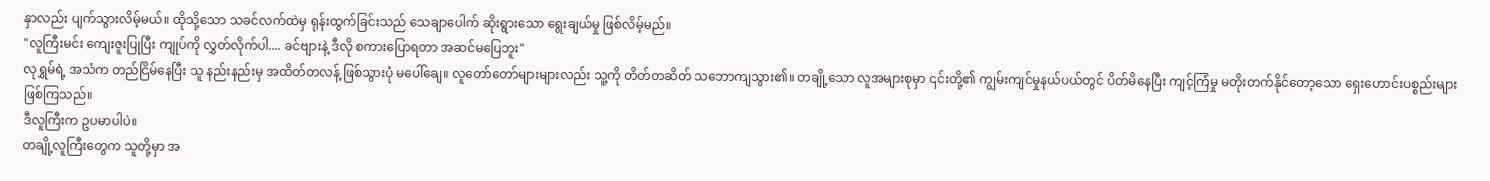နှာလည်း ပျက်သွားလိမ့်မယ်။ ထိုသို့သော သခင်လက်ထဲမှ ရုန်းထွက်ခြင်းသည် သေချာပေါက် ဆိုးရွားသော ရွေးချယ်မှု ဖြစ်လိမ့်မည်။
"လူကြီးမင်း ကျေးဇူးပြုပြီး ကျုပ်ကို လွှတ်လိုက်ပါ.... ခင်ဗျားနဲ့ ဒီလို စကားပြောရတာ အဆင်မပြေဘူး"
လုရွှမ်ရဲ့ အသံက တည်ငြိမ်နေပြီး သူ နည်းနည်းမှ အထိတ်တလန့် ဖြစ်သွားပုံ မပေါ်ချေ။ လူတော်တော်များများလည်း သူ့ကို တိတ်တဆိတ် သဘောကျသွား၏။ တချို့သော လူအများစုမှာ ၎င်းတို့၏ ကျွမ်းကျင်မှုနယ်ပယ်တွင် ပိတ်မိနေပြီး ကျင့်ကြံမှု မတိုးတက်နိုင်တော့သော ရှေးဟောင်းပစ္စည်းများ ဖြစ်ကြသည်။
ဒီလူကြီးက ဥပမာပါပဲ။
တချို့လူကြီးတွေက သူတို့မှာ အ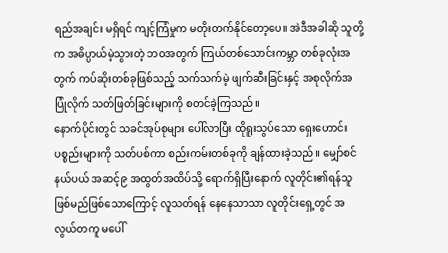ရည်အချင်း မရှိရင် ကျင့်ကြံမှုက မတိုးတက်နိုင်တော့ပေ။ အဲဒီအခါဆို သူတို့က အဓိပ္ပာယ်မဲ့သွားတဲ့ ဘဝအတွက် ကြယ်တစ်သောင်းကမ္ဘာ တစ်ခုလုံးအတွက် ကပ်ဆိုးတစ်ခုဖြစ်သည့် သက်သက်မဲ့ ဖျက်ဆီးခြင်းနှင့် အစုလိုက်အပြုံလိုက် သတ်ဖြတ်ခြင်းများကို စတင်ခဲ့ကြသည်။
နောက်ပိုင်းတွင် သခင်အုပ်စုများ ပေါ်လာပြီး ထိုရူးသွပ်သော ရှေးဟောင်းပစ္စည်းများကို သတ်ပစ်ကာ စည်းကမ်းတစ်ခုကို ချန်ထားခဲ့သည်။ မျှော်စင်နယ်ပယ် အဆင့်၉ အထွတ်အထိပ်သို့ ရောက်ရှိပြီးနောက် လူတိုင်း၏ရန်သူ ဖြစ်မည်ဖြစ်သောကြောင့် လူသတ်ရန် နေနေသာသာ လူတိုင်းရှေ့တွင် အလွယ်တကူ မပေါ်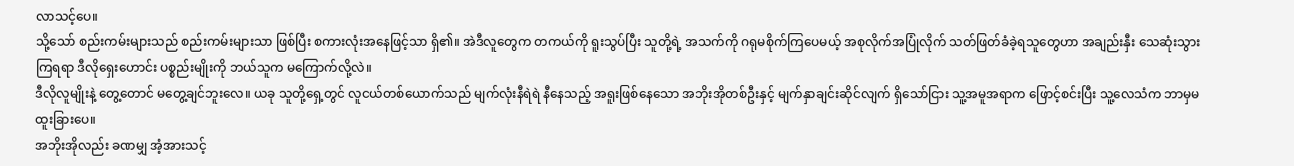လာသင့်ပေ။
သို့သော် စည်းကမ်းများသည် စည်းကမ်းများသာ ဖြစ်ပြီး စကားလုံးအနေဖြင့်သာ ရှိ၏။ အဲဒီလူတွေက တကယ်ကို ရူးသွပ်ပြီး သူတို့ရဲ့ အသက်ကို ဂရုမစိုက်ကြပေမယ့် အစုလိုက်အပြုံလိုက် သတ်ဖြတ်ခံခဲ့ရသူတွေဟာ အချည်းနှီး သေဆုံးသွားကြရရာ ဒီလိုရှေးဟောင်း ပစ္စည်းမျိုးကို ဘယ်သူက မကြောက်လို့လဲ။
ဒီလိုလူမျိုးနဲ့ တွေ့တောင် မတွေ့ချင်ဘူးလေ။ ယခု သူတို့ရှေ့တွင် လူငယ်တစ်ယောက်သည် မျက်လုံးနီရဲရဲ နီနေသည့် အရူးဖြစ်နေသော အဘိုးအိုတစ်ဦးနှင့် မျက်နှာချင်းဆိုင်လျက် ရှိသော်ငြား သူ့အမူအရာက ဖြောင့်စင်းပြီး သူ့လေသံက ဘာမှမထူးခြားပေ။
အဘိုးအိုလည်း ခဏမျှ အံ့အားသင့်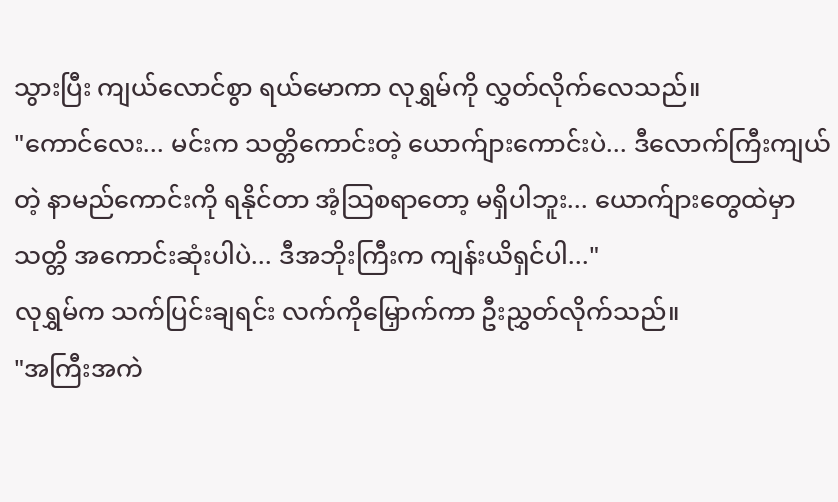သွားပြီး ကျယ်လောင်စွာ ရယ်မောကာ လုရွှမ်ကို လွှတ်လိုက်လေသည်။
"ကောင်လေး... မင်းက သတ္တိကောင်းတဲ့ ယောက်ျားကောင်းပဲ... ဒီလောက်ကြီးကျယ်တဲ့ နာမည်ကောင်းကို ရနိုင်တာ အံ့သြစရာတော့ မရှိပါဘူး... ယောက်ျားတွေထဲမှာ သတ္တိ အကောင်းဆုံးပါပဲ... ဒီအဘိုးကြီးက ကျန်းယိရှင်ပါ..."
လုရွှမ်က သက်ပြင်းချရင်း လက်ကိုမြှောက်ကာ ဦးညွှတ်လိုက်သည်။
"အကြီးအကဲ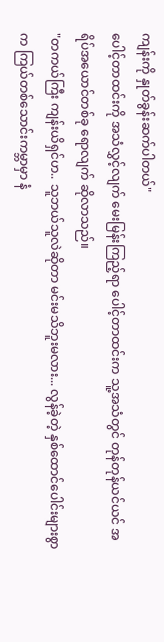ကျန်းကို နှုတ်ခွန်းဆက်ပါတယ်"
ပေါင့်တာထင်းကို အသံလွှင့်လျက် မေးမြန်းကြည့်ရာ ပေါင့်တာထင်းက သူ့အသံတွင် တုန်တုန်ယင်ယင် အရိပ်အယောင်တစ်ခု ရောလျက် ဆိုလာသည်။
"တကယ်ကြီး ကျန်းယိရှင်ဟ.. သူဘယ်သူလဲဆိုတာ မင်းမသိဘူးမလား... လွန်ခဲ့တဲ့ နှစ်ထောင်ပေါင်းများစွာက ကြယ်တစ်သောင်းကမ္ဘာမှာ နံ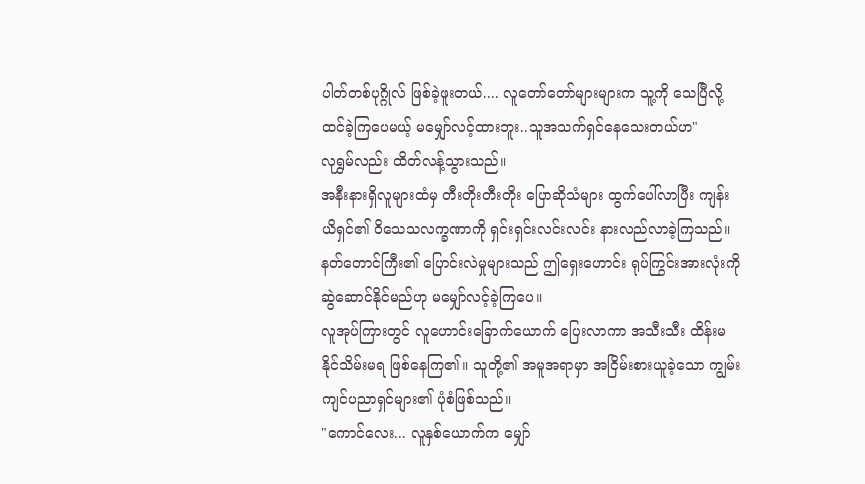ပါတ်တစ်ပုဂ္ဂိုလ် ဖြစ်ခဲ့ဖူးတယ်.... လူတော်တော်များများက သူ့ကို သေပြီလို့ ထင်ခဲ့ကြပေမယ့် မမျှော်လင့်ထားဘူး..သူအသက်ရှင်နေသေးတယ်ဟ"
လုရွှမ်လည်း ထိတ်လန့်သွားသည်။
အနီးနားရှိလူများထံမှ တီးတိုးတီးတိုး ပြောဆိုသံများ ထွက်ပေါ်လာပြီး ကျန်းယိရှင်၏ ဝိသေသလက္ခဏာကို ရှင်းရှင်းလင်းလင်း နားလည်လာခဲ့ကြသည်။ နတ်တောင်ကြီး၏ ပြောင်းလဲမှုများသည် ဤရှေးဟောင်း ရုပ်ကြွင်းအားလုံးကို ဆွဲဆောင်နိုင်မည်ဟု မမျှော်လင့်ခဲ့ကြပေ။
လူအုပ်ကြားတွင် လူဟောင်းခြောက်ယောက် ပြေးလာကာ အသီးသီး ထိန်းမနိုင်သိမ်းမရ ဖြစ်နေကြ၏။ သူတို့၏ အမူအရာမှာ အငြိမ်းစားယူခဲ့သော ကျွမ်းကျင်ပညာရှင်များ၏ ပုံစံဖြစ်သည်။
"ကောင်လေး... လူနှစ်ယောက်က မျှော်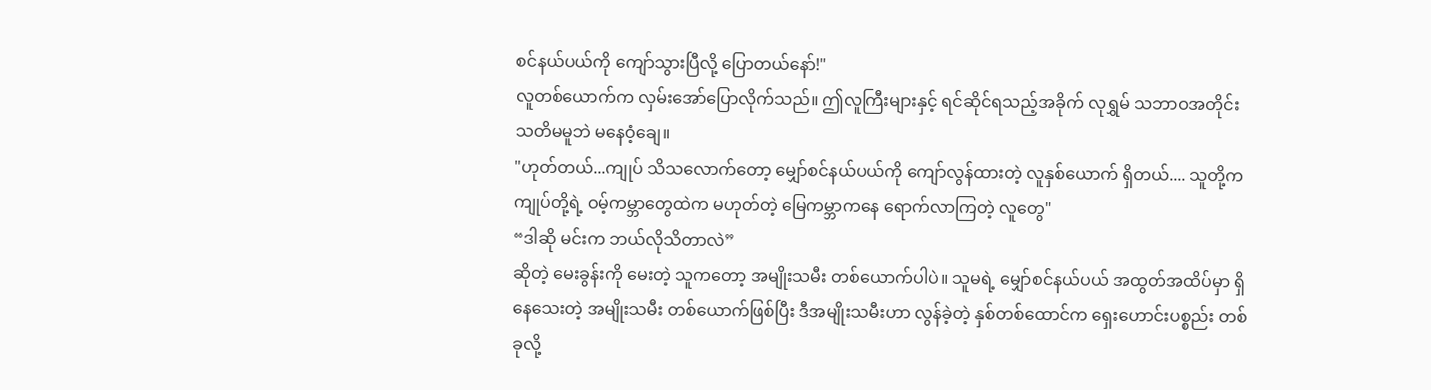စင်နယ်ပယ်ကို ကျော်သွားပြီလို့ ပြောတယ်နော်!"
လူတစ်ယောက်က လှမ်းအော်ပြောလိုက်သည်။ ဤလူကြီးများနှင့် ရင်ဆိုင်ရသည့်အခိုက် လုရွှမ် သဘာဝအတိုင်း သတိမမူဘဲ မနေဝံ့ချေ။
"ဟုတ်တယ်...ကျုပ် သိသလောက်တော့ မျှော်စင်နယ်ပယ်ကို ကျော်လွန်ထားတဲ့ လူနှစ်ယောက် ရှိတယ်.... သူတို့က ကျုပ်တို့ရဲ့ ဝမ့်ကမ္ဘာတွေထဲက မဟုတ်တဲ့ မြေကမ္ဘာကနေ ရောက်လာကြတဲ့ လူတွေ"
“ဒါဆို မင်းက ဘယ်လိုသိတာလဲ”
ဆိုတဲ့ မေးခွန်းကို မေးတဲ့ သူကတော့ အမျိုးသမီး တစ်ယောက်ပါပဲ။ သူမရဲ့ မျှော်စင်နယ်ပယ် အထွတ်အထိပ်မှာ ရှိနေသေးတဲ့ အမျိုးသမီး တစ်ယောက်ဖြစ်ပြီး ဒီအမျိုးသမီးဟာ လွန်ခဲ့တဲ့ နှစ်တစ်ထောင်က ရှေးဟောင်းပစ္စည်း တစ်ခုလို့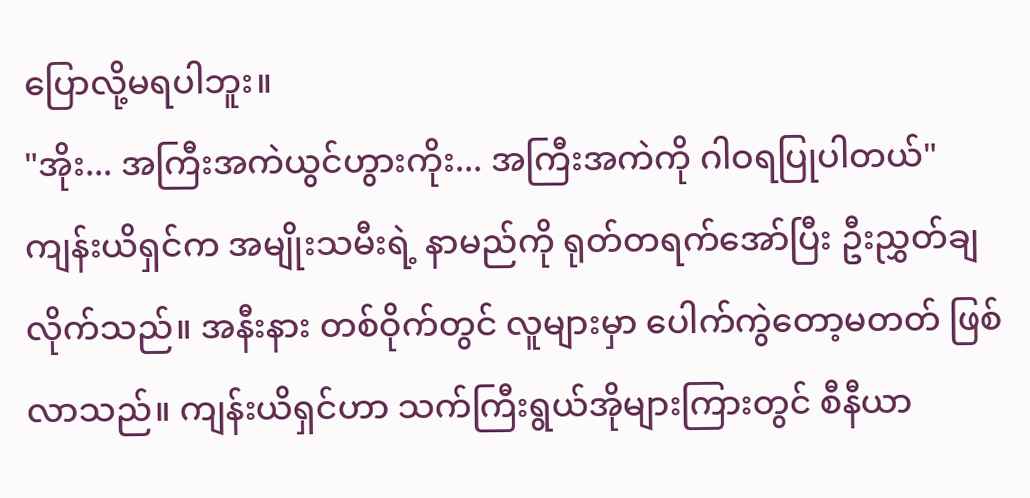ပြောလို့မရပါဘူး။
"အိုး... အကြီးအကဲယွင်ဟွားကိုး... အကြီးအကဲကို ဂါဝရပြုပါတယ်"
ကျန်းယိရှင်က အမျိုးသမီးရဲ့ နာမည်ကို ရုတ်တရက်အော်ပြီး ဦးညွှတ်ချလိုက်သည်။ အနီးနား တစ်ဝိုက်တွင် လူများမှာ ပေါက်ကွဲတော့မတတ် ဖြစ်လာသည်။ ကျန်းယိရှင်ဟာ သက်ကြီးရွယ်အိုများကြားတွင် စီနီယာ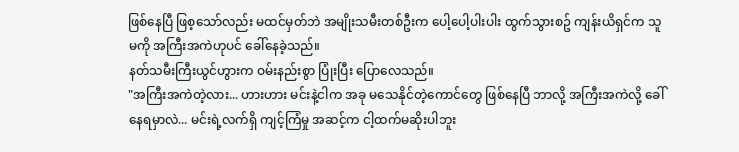ဖြစ်နေပြီ ဖြစ့သော်လည်း မထင်မှတ်ဘဲ အမျိုးသမီးတစ်ဦးက ပေါ့ပေါ့ပါးပါး ထွက်သွားစဥ် ကျန်းယိရှင်က သူမကို အကြီးအကဲဟုပင် ခေါ်နေခဲ့သည်။
နတ်သမီးကြီးယွင်ဟွားက ဝမ်းနည်းစွာ ပြုံးပြီး ပြောလေသည်။
"အကြီးအကဲတဲ့လား... ဟားဟား မင်းနဲ့ငါက အခု မသေနိုင်တဲ့ကောင်တွေ ဖြစ်နေပြီ ဘာလို့ အကြီးအကဲလို့ ခေါ်နေရမှာလဲ... မင်းရဲ့လက်ရှိ ကျင့်ကြံမှု အဆင့်က ငါ့ထက်မဆိုးပါဘူး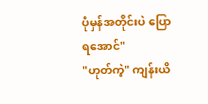ပုံမှန်အတိုင်းပဲ ပြောရအောင်"
"ဟုတ်ကဲ့" ကျန်းယိ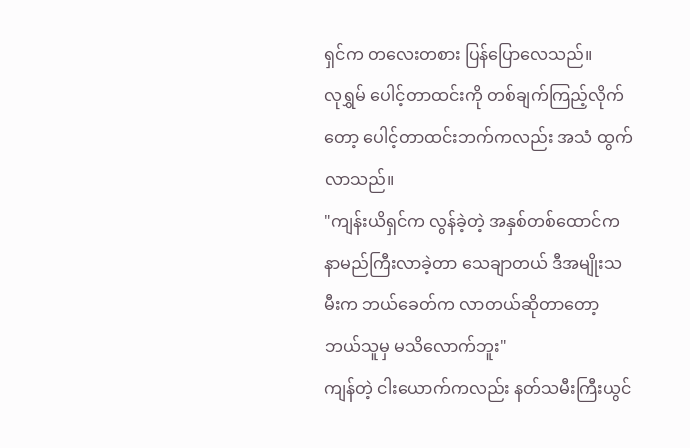ရှင်က တလေးတစား ပြန်ပြောလေသည်။
လုရွှမ် ပေါင့်တာထင်းကို တစ်ချက်ကြည့်လိုက်တော့ ပေါင့်တာထင်းဘက်ကလည်း အသံ ထွက်လာသည်။
"ကျန်းယိရှင်က လွန်ခဲ့တဲ့ အနှစ်တစ်ထောင်က နာမည်ကြီးလာခဲ့တာ သေချာတယ် ဒီအမျိုးသမီးက ဘယ်ခေတ်က လာတယ်ဆိုတာတော့ ဘယ်သူမှ မသိလောက်ဘူး"
ကျန်တဲ့ ငါးယောက်ကလည်း နတ်သမီးကြီးယွင်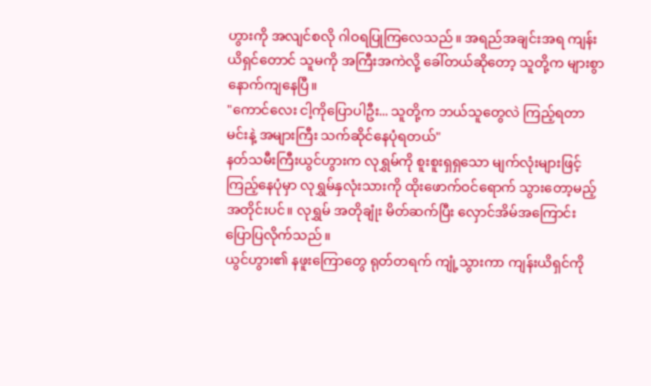ဟွားကို အလျင်စလို ဂါဝရပြုကြလေသည်။ အရည်အချင်းအရ ကျန်းယိရှင်တောင် သူမကို အကြီးအကဲလို့ ခေါ်တယ်ဆိုတော့ သူတို့က များစွာ နောက်ကျနေပြီ။
"ကောင်လေး ငါ့ကိုပြောပါဦး... သူတို့က ဘယ်သူတွေလဲ ကြည့်ရတာ မင်းနဲ့ အများကြီး သက်ဆိုင်နေပုံရတယ်"
နတ်သမီးကြီးယွင်ဟွားက လုရွှမ်ကို စူးစူးရှရှသော မျက်လုံးများဖြင့် ကြည့်နေပုံမှာ လုရွှမ်နှလုံးသားကို ထိုးဖောက်ဝင်ရောက် သွားတော့မည့်အတိုင်းပင်။ လုရွှမ် အတိုချုံး မိတ်ဆက်ပြီး လှောင်အိမ်အကြောင်း ပြောပြလိုက်သည်။
ယွင်ဟွား၏ နဖူးကြောတွေ ရုတ်တရက် ကျုံ့သွားကာ ကျန်းယိရှင်ကို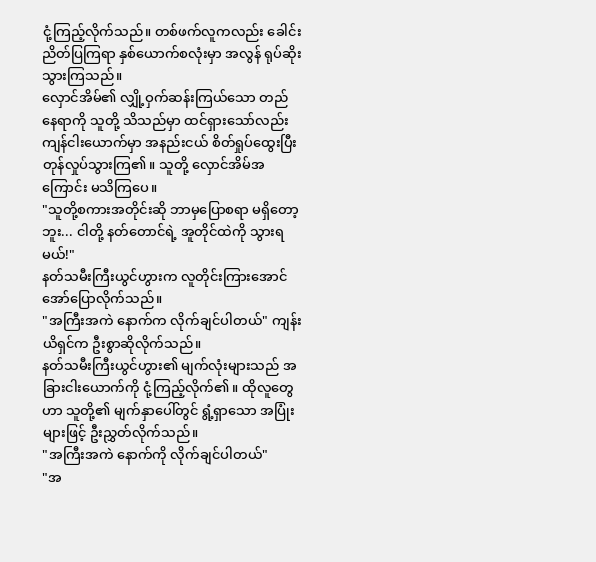ငုံ့ကြည့်လိုက်သည်။ တစ်ဖက်လူကလည်း ခေါင်းညိတ်ပြကြရာ နှစ်ယောက်စလုံးမှာ အလွန် ရုပ်ဆိုးသွားကြသည်။
လှောင်အိမ်၏ လျှို့ဝှက်ဆန်းကြယ်သော တည်နေရာကို သူတို့ သိသည်မှာ ထင်ရှားသော်လည်း ကျန်ငါးယောက်မှာ အနည်းငယ် စိတ်ရှုပ်ထွေးပြီး တုန်လှုပ်သွားကြ၏။ သူတို့ လှောင်အိမ်အကြောင်း မသိကြပေ။
"သူတို့စကားအတိုင်းဆို ဘာမှပြောစရာ မရှိတော့ဘူး... ငါတို့ နတ်တောင်ရဲ့ အူတိုင်ထဲကို သွားရမယ်!"
နတ်သမီးကြီးယွင်ဟွားက လူတိုင်းကြားအောင် အော်ပြောလိုက်သည်။
"အကြီးအကဲ နောက်က လိုက်ချင်ပါတယ်" ကျန်းယိရှင်က ဦးစွာဆိုလိုက်သည်။
နတ်သမီးကြီးယွင်ဟွား၏ မျက်လုံးများသည် အခြားငါးယောက်ကို ငုံ့ကြည့်လိုက်၏။ ထိုလူတွေဟာ သူတို့၏ မျက်နှာပေါ်တွင် ရွံ့ရှာသော အပြုံးများဖြင့် ဦးညွှတ်လိုက်သည်။
"အကြီးအကဲ နောက်ကို လိုက်ချင်ပါတယ်"
"အ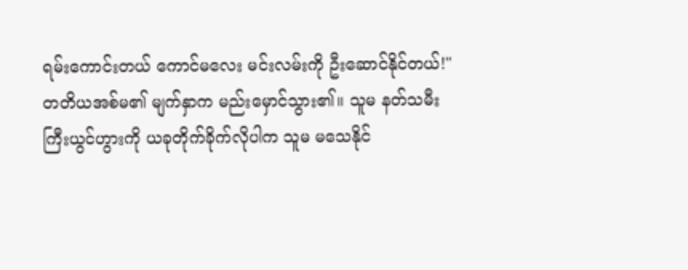ရမ်းကောင်းတယ် ကောင်မလေး မင်းလမ်းကို ဦးဆောင်နိုင်တယ်!"
တတိယအစ်မ၏ မျက်နှာက မည်းမှောင်သွား၏။ သူမ နတ်သမီးကြီးယွင်ဟွားကို ယခုတိုက်ခိုက်လိုပါက သူမ မသေနိုင်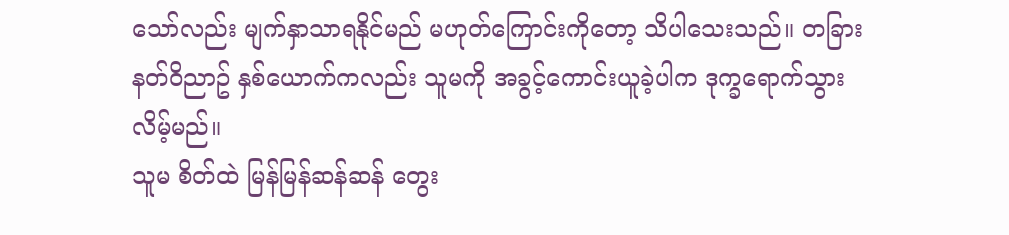သော်လည်း မျက်နှာသာရနိုင်မည် မဟုတ်ကြောင်းကိုတော့ သိပါသေးသည်။ တခြားနတ်ဝိညာဥ် နှစ်ယောက်ကလည်း သူမကို အခွင့်ကောင်းယူခဲ့ပါက ဒုက္ခရောက်သွားလိမ့်မည်။
သူမ စိတ်ထဲ မြန်မြန်ဆန်ဆန် တွေး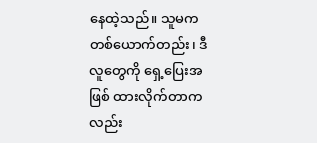နေထဲ့သည်။ သူမက တစ်ယောက်တည်း၊ ဒီလူတွေကို ရှေ့ပြေးအဖြစ် ထားလိုက်တာကလည်း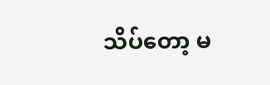သိပ်တော့ မ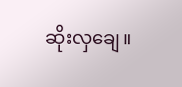ဆိုးလှချေ။